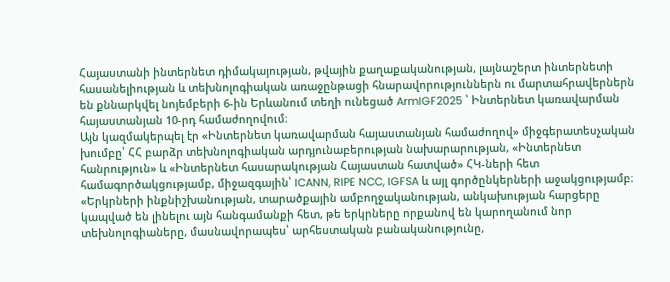Հայաստանի ինտերնետ դիմակայության, թվային քաղաքականության, լայնաշերտ ինտերնետի հասանելիության և տեխնոլոգիական առաջընթացի հնարավորություններն ու մարտահրավերներն են քննարկվել նոյեմբերի 6-ին Երևանում տեղի ունեցած ArmIGF2025 ՝ Ինտերնետ կառավարման հայաստանյան 10-րդ համաժողովում։
Այն կազմակերպել էր «Ինտերնետ կառավարման հայաստանյան համաժողով» միջգերատեսչական խումբը՝ ՀՀ բարձր տեխնոլոգիական արդյունաբերության նախարարության, «Ինտերնետ հանրություն» և «Ինտերնետ հասարակության Հայաստան հատված» ՀԿ-ների հետ համագործակցությամբ, միջազգային՝ ICANN, RIPE NCC, IGFSA և այլ գործընկերների աջակցությամբ։
«Երկրների ինքնիշխանության, տարածքային ամբողջականության, անկախության հարցերը կապված են լինելու այն հանգամանքի հետ, թե երկրները որքանով են կարողանում նոր տեխնոլոգիաները, մասնավորապես՝ արհեստական բանականությունը,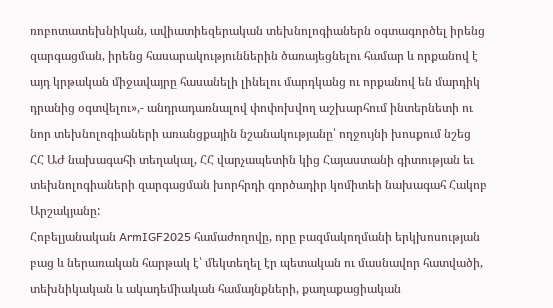ռոբոտատեխնիկան, ավիատիեզերական տեխնոլոգիաներն օգտագործել իրենց զարգացման, իրենց հասարակություններին ծառայեցնելու համար և որքանով է այդ կրթական միջավայրը հասանելի լինելու մարդկանց ու որքանով են մարդիկ դրանից օգտվելու»,- անդրադառնալով փոփոխվող աշխարհում ինտերնետի ու նոր տեխնոլոգիաների առանցքային նշանակությանը՝ ողջույնի խոսքում նշեց ՀՀ ԱԺ նախագահի տեղակալ, ՀՀ վարչապետին կից Հայաստանի գիտության եւ տեխնոլոգիաների զարգացման խորհրդի գործադիր կոմիտեի նախագահ Հակոբ Արշակյանը:
Հոբելյանական ArmIGF2025 համաժողովը, որը բազմակողմանի երկխոսության բաց և ներառական հարթակ է՝ մեկտեղել էր պետական ու մասնավոր հատվածի, տեխնիկական և ակադեմիական համայնքների, քաղաքացիական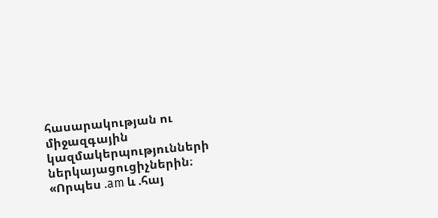հասարակության ու միջազգային կազմակերպությունների ներկայացուցիչներին։
«Որպես .am և .հայ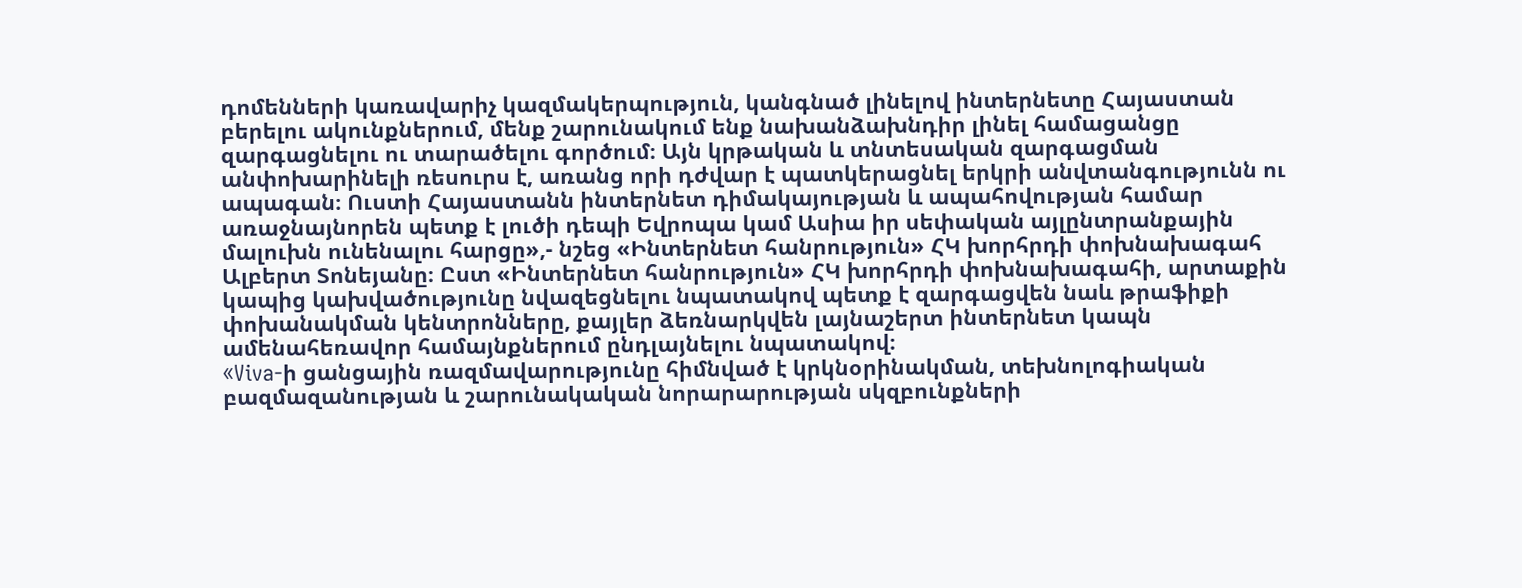դոմենների կառավարիչ կազմակերպություն, կանգնած լինելով ինտերնետը Հայաստան բերելու ակունքներում, մենք շարունակում ենք նախանձախնդիր լինել համացանցը զարգացնելու ու տարածելու գործում։ Այն կրթական և տնտեսական զարգացման անփոխարինելի ռեսուրս է, առանց որի դժվար է պատկերացնել երկրի անվտանգությունն ու ապագան։ Ուստի Հայաստանն ինտերնետ դիմակայության և ապահովության համար առաջնայնորեն պետք է լուծի դեպի Եվրոպա կամ Ասիա իր սեփական այլընտրանքային մալուխն ունենալու հարցը»,- նշեց «Ինտերնետ հանրություն» ՀԿ խորհրդի փոխնախագահ Ալբերտ Տոնեյանը։ Ըստ «Ինտերնետ հանրություն» ՀԿ խորհրդի փոխնախագահի, արտաքին կապից կախվածությունը նվազեցնելու նպատակով պետք է զարգացվեն նաև թրաֆիքի փոխանակման կենտրոնները, քայլեր ձեռնարկվեն լայնաշերտ ինտերնետ կապն ամենահեռավոր համայնքներում ընդլայնելու նպատակով։
«Viva-ի ցանցային ռազմավարությունը հիմնված է կրկնօրինակման, տեխնոլոգիական բազմազանության և շարունակական նորարարության սկզբունքների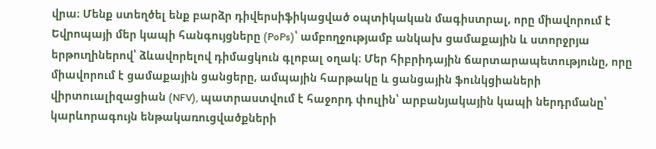վրա։ Մենք ստեղծել ենք բարձր դիվերսիֆիկացված օպտիկական մագիստրալ, որը միավորում է Եվրոպայի մեր կապի հանգույցները (PoPs)՝ ամբողջությամբ անկախ ցամաքային և ստորջրյա երթուղիներով՝ ձևավորելով դիմացկուն գլոբալ օղակ։ Մեր հիբրիդային ճարտարապետությունը, որը միավորում է ցամաքային ցանցերը, ամպային հարթակը և ցանցային ֆունկցիաների վիրտուալիզացիան (NFV), պատրաստվում է հաջորդ փուլին՝ արբանյակային կապի ներդրմանը՝ կարևորագույն ենթակառուցվածքների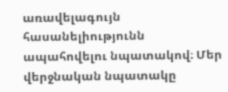առավելագույն հասանելիությունն ապահովելու նպատակով։ Մեր վերջնական նպատակը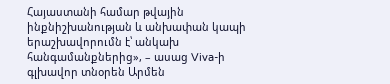Հայաստանի համար թվային ինքնիշխանության և անխափան կապի երաշխավորումն է՝ անկախ հանգամանքներից», – ասաց Viva-ի գլխավոր տնօրեն Արմեն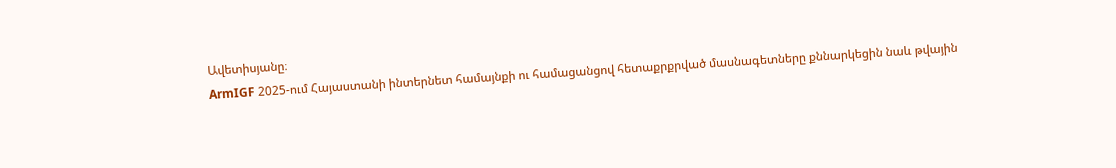Ավետիսյանը։
ArmIGF 2025-ում Հայաստանի ինտերնետ համայնքի ու համացանցով հետաքրքրված մասնագետները քննարկեցին նաև թվային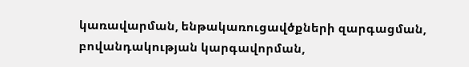կառավարման, ենթակառուցավծքների զարգացման, բովանդակության կարգավորման,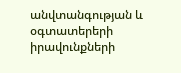անվտանգության և օգտատերերի իրավունքների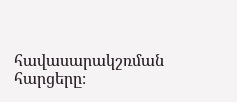հավասարակշռման հարցերը։